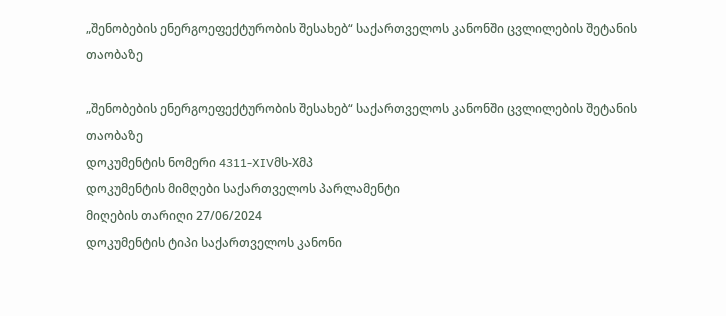„შენობების ენერგოეფექტურობის შესახებ“ საქართველოს კანონში ცვლილების შეტანის თაობაზე

„შენობების ენერგოეფექტურობის შესახებ“ საქართველოს კანონში ცვლილების შეტანის თაობაზე
დოკუმენტის ნომერი 4311-XIVმს-Xმპ
დოკუმენტის მიმღები საქართველოს პარლამენტი
მიღების თარიღი 27/06/2024
დოკუმენტის ტიპი საქართველოს კანონი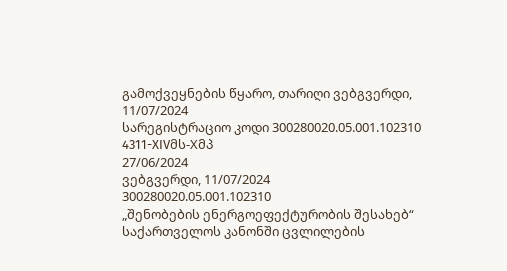გამოქვეყნების წყარო, თარიღი ვებგვერდი, 11/07/2024
სარეგისტრაციო კოდი 300280020.05.001.102310
4311-XIVმს-Xმპ
27/06/2024
ვებგვერდი, 11/07/2024
300280020.05.001.102310
„შენობების ენერგოეფექტურობის შესახებ“ საქართველოს კანონში ცვლილების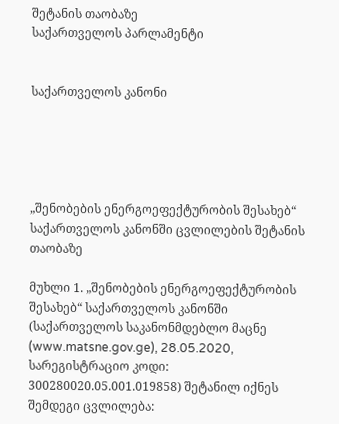შეტანის თაობაზე
საქართველოს პარლამენტი


საქართველოს კანონი





„შენობების ენერგოეფექტურობის შესახებ“ საქართველოს კანონში ცვლილების შეტანის თაობაზე

მუხლი 1. „შენობების ენერგოეფექტურობის შესახებ“ საქართველოს კანონში (საქართველოს საკანონმდებლო მაცნე (www.matsne.gov.ge), 28.05.2020, სარეგისტრაციო კოდი: 300280020.05.001.019858) შეტანილ იქნეს შემდეგი ცვლილება: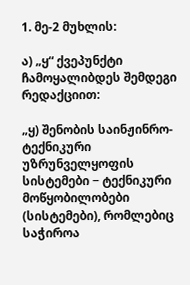1. მე-2 მუხლის:

ა) „ყ“ ქვეპუნქტი ჩამოყალიბდეს შემდეგი რედაქციით:

„ყ) შენობის საინჟინრო-ტექნიკური უზრუნველყოფის სისტემები − ტექნიკური მოწყობილობები (სისტემები), რომლებიც საჭიროა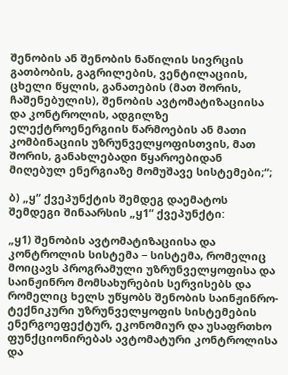შენობის ან შენობის ნაწილის სივრცის გათბობის, გაგრილების, ვენტილაციის, ცხელი წყლის, განათების (მათ შორის, ჩაშენებულის), შენობის ავტომატიზაციისა და კონტროლის, ადგილზე ელექტროენერგიის წარმოების ან მათი კომბინაციის უზრუნველყოფისთვის, მათ შორის, განახლებადი წყაროებიდან მიღებულ ენერგიაზე მომუშავე სისტემები;“;

ბ) „ყ“ ქვეპუნქტის შემდეგ დაემატოს შემდეგი შინაარსის „ყ1“ ქვეპუნქტი:

„ყ1) შენობის ავტომატიზაციისა და კონტროლის სისტემა − სისტემა, რომელიც მოიცავს პროგრამული უზრუნველყოფისა და საინჟინრო მომსახურების სერვისებს და რომელიც ხელს უწყობს შენობის საინჟინრო-ტექნიკური უზრუნველყოფის სისტემების ენერგოეფექტურ, ეკონომიურ და უსაფრთხო ფუნქციონირებას ავტომატური კონტროლისა და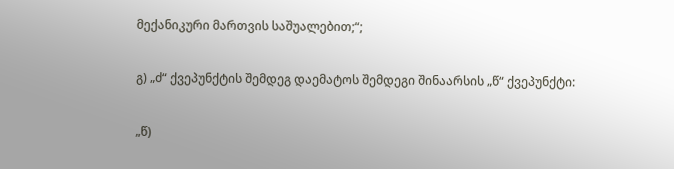მექანიკური მართვის საშუალებით;“;

გ) „ძ“ ქვეპუნქტის შემდეგ დაემატოს შემდეგი შინაარსის „წ“ ქვეპუნქტი:

„წ)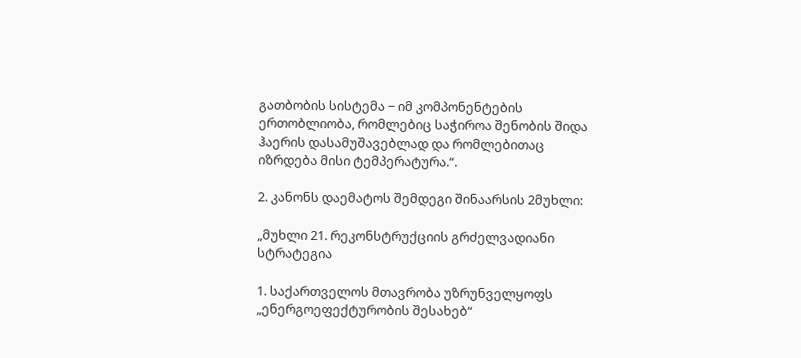გათბობის სისტემა − იმ კომპონენტების ერთობლიობა, რომლებიც საჭიროა შენობის შიდა ჰაერის დასამუშავებლად და რომლებითაც იზრდება მისი ტემპერატურა.“.

2. კანონს დაემატოს შემდეგი შინაარსის 2მუხლი:

„მუხლი 21. რეკონსტრუქციის გრძელვადიანი სტრატეგია

1. საქართველოს მთავრობა უზრუნველყოფს „ენერგოეფექტურობის შესახებ“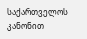საქართველოს კანონით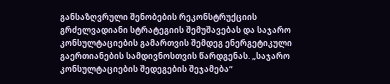განსაზღვრული შენობების რეკონსტრუქციის გრძელვადიანი სტრატეგიის შემუშავებას და საჯარო კონსულტაციების გამართვის შემდეგ ენერგეტიკული გაერთიანების სამდივნოსთვის წარდგენას. „საჯარო კონსულტაციების შედეგების შეჯამება“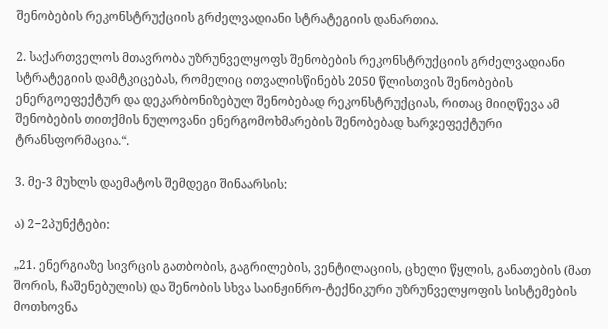შენობების რეკონსტრუქციის გრძელვადიანი სტრატეგიის დანართია.

2. საქართველოს მთავრობა უზრუნველყოფს შენობების რეკონსტრუქციის გრძელვადიანი სტრატეგიის დამტკიცებას, რომელიც ითვალისწინებს 2050 წლისთვის შენობების ენერგოეფექტურ და დეკარბონიზებულ შენობებად რეკონსტრუქციას, რითაც მიიღწევა ამ შენობების თითქმის ნულოვანი ენერგომოხმარების შენობებად ხარჯეფექტური ტრანსფორმაცია.“.

3. მე-3 მუხლს დაემატოს შემდეგი შინაარსის:

ა) 2−2პუნქტები:

„21. ენერგიაზე სივრცის გათბობის, გაგრილების, ვენტილაციის, ცხელი წყლის, განათების (მათ შორის, ჩაშენებულის) და შენობის სხვა საინჟინრო-ტექნიკური უზრუნველყოფის სისტემების მოთხოვნა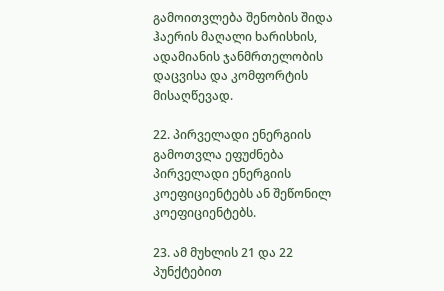გამოითვლება შენობის შიდა ჰაერის მაღალი ხარისხის, ადამიანის ჯანმრთელობის დაცვისა და კომფორტის მისაღწევად.

22. პირველადი ენერგიის გამოთვლა ეფუძნება პირველადი ენერგიის კოეფიციენტებს ან შეწონილ კოეფიციენტებს.

23. ამ მუხლის 21 და 22 პუნქტებით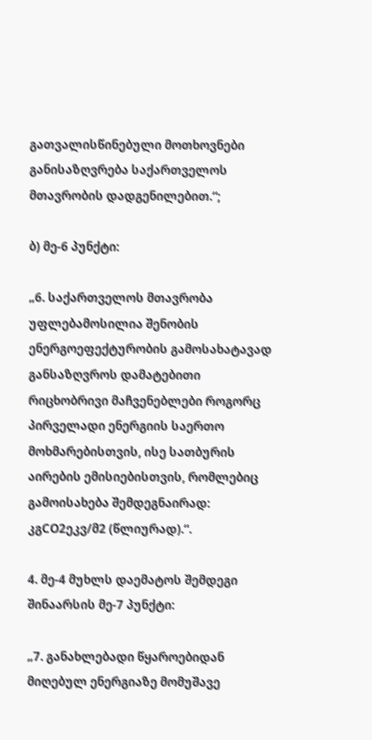გათვალისწინებული მოთხოვნები განისაზღვრება საქართველოს მთავრობის დადგენილებით.“;

ბ) მე-6 პუნქტი:

„6. საქართველოს მთავრობა უფლებამოსილია შენობის ენერგოეფექტურობის გამოსახატავად განსაზღვროს დამატებითი რიცხობრივი მაჩვენებლები როგორც პირველადი ენერგიის საერთო მოხმარებისთვის, ისე სათბურის აირების ემისიებისთვის, რომლებიც გამოისახება შემდეგნაირად: კგCO2ეკვ/მ2 (წლიურად).“.

4. მე-4 მუხლს დაემატოს შემდეგი შინაარსის მე-7 პუნქტი:

„7. განახლებადი წყაროებიდან მიღებულ ენერგიაზე მომუშავე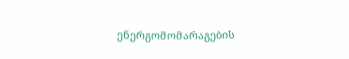ენერგომომარაგების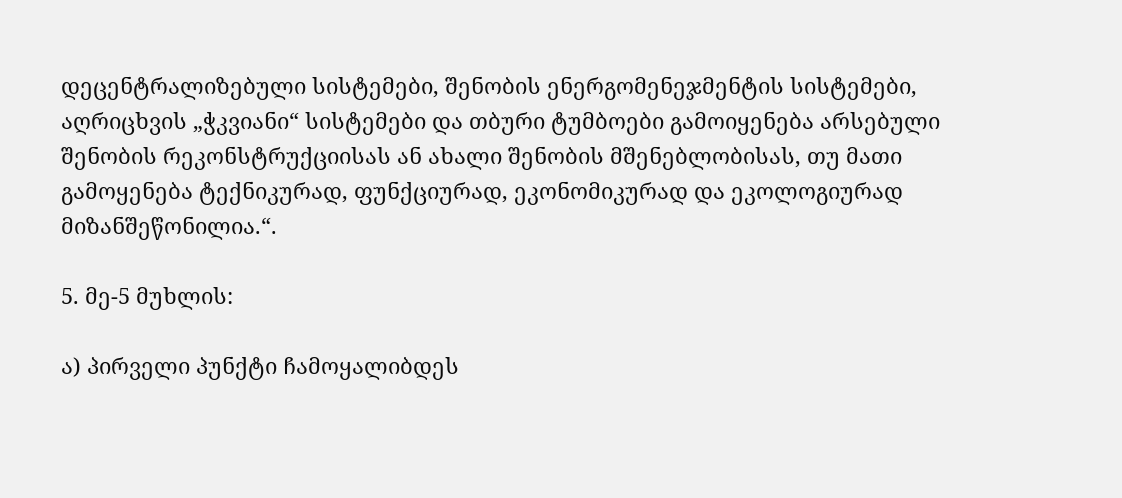დეცენტრალიზებული სისტემები, შენობის ენერგომენეჯმენტის სისტემები, აღრიცხვის „ჭკვიანი“ სისტემები და თბური ტუმბოები გამოიყენება არსებული შენობის რეკონსტრუქციისას ან ახალი შენობის მშენებლობისას, თუ მათი გამოყენება ტექნიკურად, ფუნქციურად, ეკონომიკურად და ეკოლოგიურად მიზანშეწონილია.“.

5. მე-5 მუხლის:

ა) პირველი პუნქტი ჩამოყალიბდეს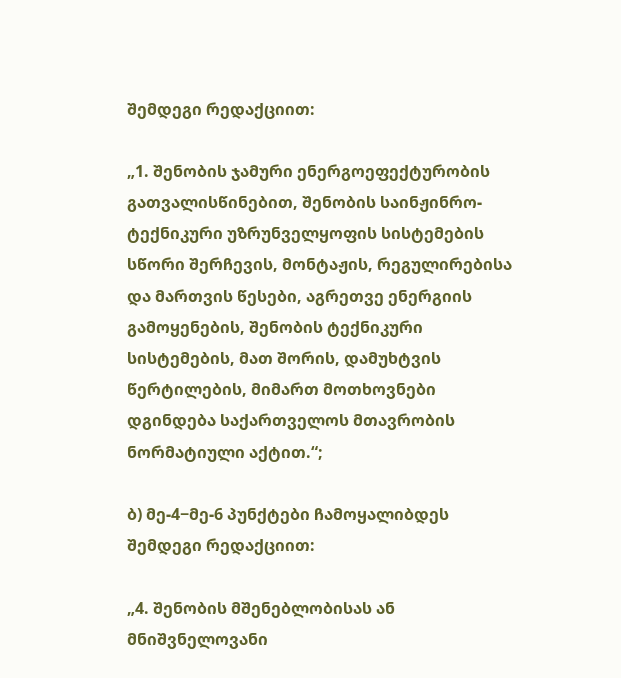შემდეგი რედაქციით:

„1. შენობის ჯამური ენერგოეფექტურობის გათვალისწინებით, შენობის საინჟინრო-ტექნიკური უზრუნველყოფის სისტემების სწორი შერჩევის, მონტაჟის, რეგულირებისა და მართვის წესები, აგრეთვე ენერგიის გამოყენების, შენობის ტექნიკური სისტემების, მათ შორის, დამუხტვის წერტილების, მიმართ მოთხოვნები დგინდება საქართველოს მთავრობის ნორმატიული აქტით.“;

ბ) მე-4−მე-6 პუნქტები ჩამოყალიბდეს შემდეგი რედაქციით:

„4. შენობის მშენებლობისას ან მნიშვნელოვანი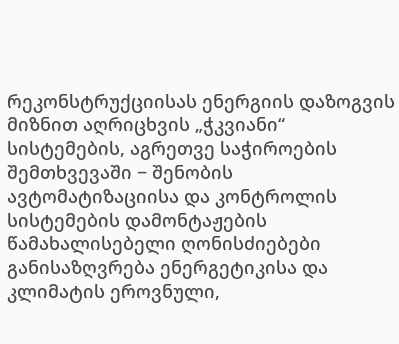რეკონსტრუქციისას ენერგიის დაზოგვის მიზნით აღრიცხვის „ჭკვიანი“ სისტემების, აგრეთვე საჭიროების შემთხვევაში − შენობის ავტომატიზაციისა და კონტროლის სისტემების დამონტაჟების წამახალისებელი ღონისძიებები განისაზღვრება ენერგეტიკისა და კლიმატის ეროვნული,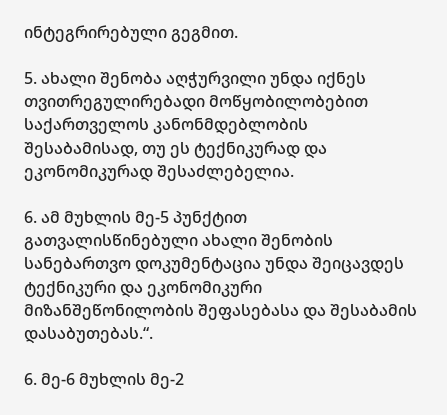ინტეგრირებული გეგმით.

5. ახალი შენობა აღჭურვილი უნდა იქნეს თვითრეგულირებადი მოწყობილობებით საქართველოს კანონმდებლობის შესაბამისად, თუ ეს ტექნიკურად და ეკონომიკურად შესაძლებელია.

6. ამ მუხლის მე-5 პუნქტით გათვალისწინებული ახალი შენობის სანებართვო დოკუმენტაცია უნდა შეიცავდეს ტექნიკური და ეკონომიკური მიზანშეწონილობის შეფასებასა და შესაბამის დასაბუთებას.“.

6. მე-6 მუხლის მე-2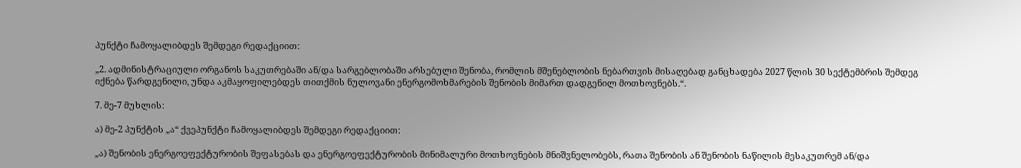პუნქტი ჩამოყალიბდეს შემდეგი რედაქციით:

„2. ადმინისტრაციული ორგანოს საკუთრებაში ან/და სარგებლობაში არსებული შენობა, რომლის მშენებლობის ნებართვის მისაღებად განცხადება 2027 წლის 30 სექტემბრის შემდეგ იქნება წარდგენილი, უნდა აკმაყოფილებდეს თითქმის ნულოვანი ენერგომოხმარების შენობის მიმართ დადგენილ მოთხოვნებს.“.

7. მე-7 მუხლის:

ა) მე-2 პუნქტის „ა“ ქვეპუნქტი ჩამოყალიბდეს შემდეგი რედაქციით:

„ა) შენობის ენერგოეფექტურობის შეფასებას და ენერგოეფექტურობის მინიმალური მოთხოვნების მნიშვნელობებს, რათა შენობის ან შენობის ნაწილის მესაკუთრემ ან/და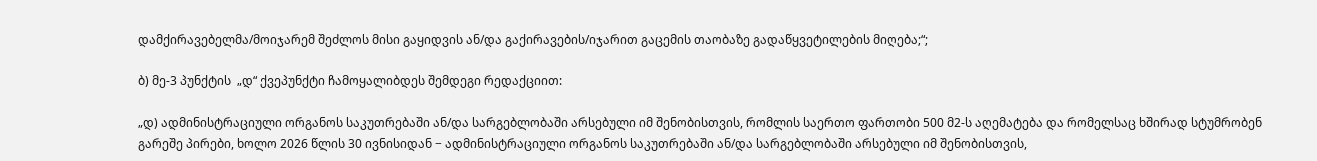დამქირავებელმა/მოიჯარემ შეძლოს მისი გაყიდვის ან/და გაქირავების/იჯარით გაცემის თაობაზე გადაწყვეტილების მიღება;“;

ბ) მე-3 პუნქტის  „დ“ ქვეპუნქტი ჩამოყალიბდეს შემდეგი რედაქციით:

„დ) ადმინისტრაციული ორგანოს საკუთრებაში ან/და სარგებლობაში არსებული იმ შენობისთვის, რომლის საერთო ფართობი 500 მ2-ს აღემატება და რომელსაც ხშირად სტუმრობენ გარეშე პირები, ხოლო 2026 წლის 30 ივნისიდან − ადმინისტრაციული ორგანოს საკუთრებაში ან/და სარგებლობაში არსებული იმ შენობისთვის,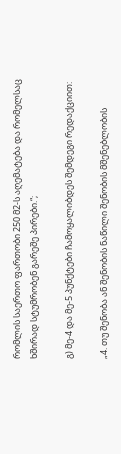რომლის საერთო ფართობი 250 მ2-ს აღემატება და რომელსაც ხშირად სტუმრობენ გარეშე პირები.“;

გ) მე-4 და მე-5 პუნქტები ჩამოყალიბდეს შემდეგი რედაქციით:

„4. თუ შენობა ან შენობის ნაწილი შენობის მშენებლობის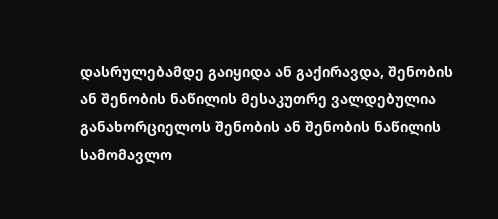დასრულებამდე გაიყიდა ან გაქირავდა, შენობის ან შენობის ნაწილის მესაკუთრე ვალდებულია განახორციელოს შენობის ან შენობის ნაწილის სამომავლო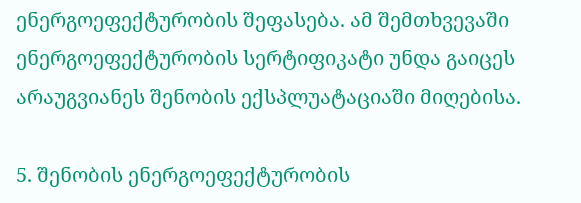ენერგოეფექტურობის შეფასება. ამ შემთხვევაში ენერგოეფექტურობის სერტიფიკატი უნდა გაიცეს არაუგვიანეს შენობის ექსპლუატაციაში მიღებისა.

5. შენობის ენერგოეფექტურობის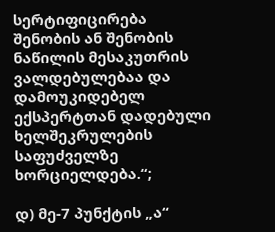სერტიფიცირება შენობის ან შენობის ნაწილის მესაკუთრის ვალდებულებაა და დამოუკიდებელ ექსპერტთან დადებული ხელშეკრულების საფუძველზე ხორციელდება.“;

დ) მე-7 პუნქტის „ა“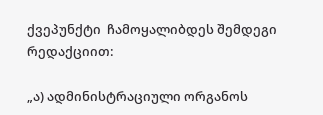ქვეპუნქტი  ჩამოყალიბდეს შემდეგი რედაქციით:

„ა) ადმინისტრაციული ორგანოს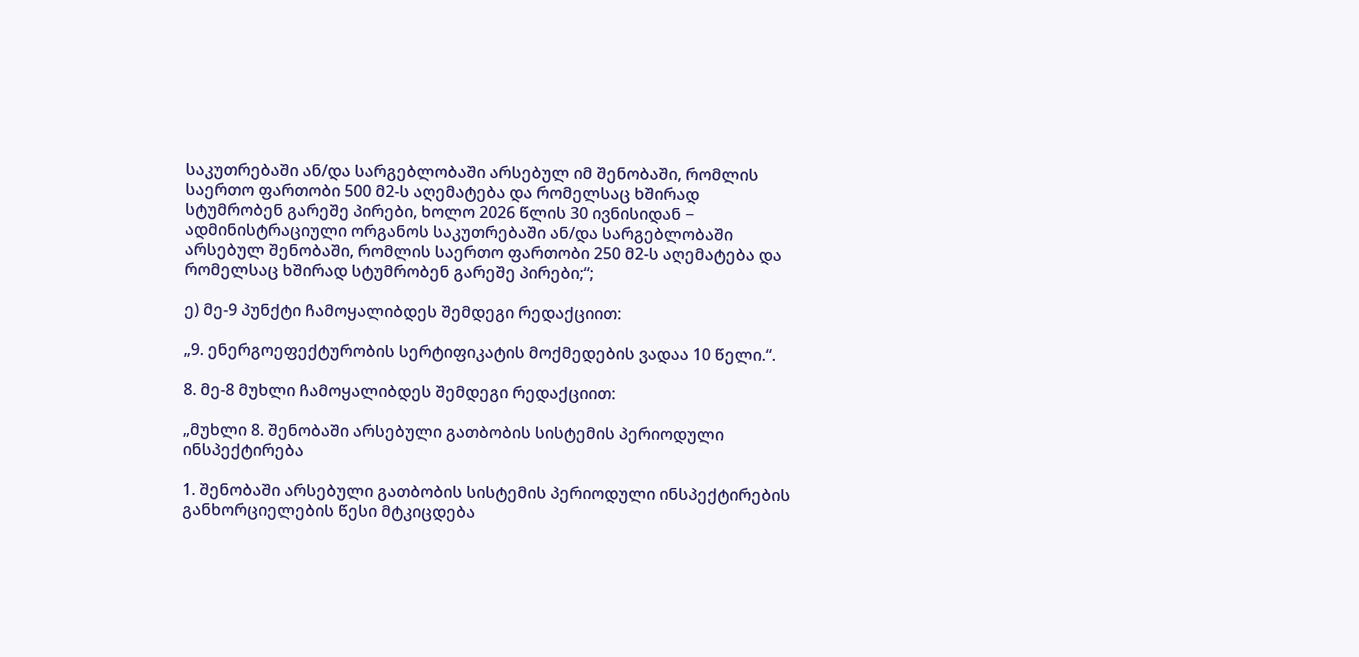საკუთრებაში ან/და სარგებლობაში არსებულ იმ შენობაში, რომლის საერთო ფართობი 500 მ2-ს აღემატება და რომელსაც ხშირად სტუმრობენ გარეშე პირები, ხოლო 2026 წლის 30 ივნისიდან − ადმინისტრაციული ორგანოს საკუთრებაში ან/და სარგებლობაში არსებულ შენობაში, რომლის საერთო ფართობი 250 მ2-ს აღემატება და რომელსაც ხშირად სტუმრობენ გარეშე პირები;“;

ე) მე-9 პუნქტი ჩამოყალიბდეს შემდეგი რედაქციით:

„9. ენერგოეფექტურობის სერტიფიკატის მოქმედების ვადაა 10 წელი.“.

8. მე-8 მუხლი ჩამოყალიბდეს შემდეგი რედაქციით:

„მუხლი 8. შენობაში არსებული გათბობის სისტემის პერიოდული ინსპექტირება

1. შენობაში არსებული გათბობის სისტემის პერიოდული ინსპექტირების განხორციელების წესი მტკიცდება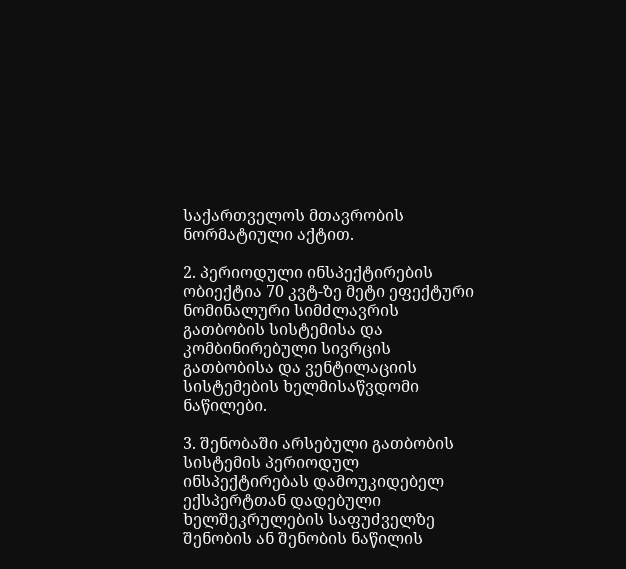საქართველოს მთავრობის ნორმატიული აქტით.

2. პერიოდული ინსპექტირების ობიექტია 70 კვტ-ზე მეტი ეფექტური ნომინალური სიმძლავრის გათბობის სისტემისა და კომბინირებული სივრცის გათბობისა და ვენტილაციის სისტემების ხელმისაწვდომი ნაწილები.

3. შენობაში არსებული გათბობის სისტემის პერიოდულ ინსპექტირებას დამოუკიდებელ ექსპერტთან დადებული ხელშეკრულების საფუძველზე შენობის ან შენობის ნაწილის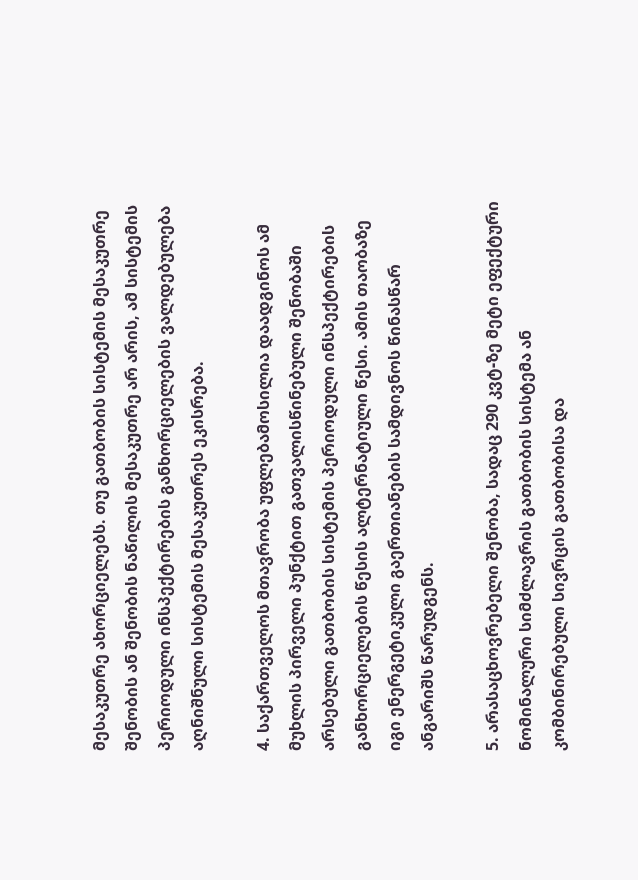მესაკუთრე ახორციელებს. თუ გათბობის სისტემის მესაკუთრე შენობის ან შენობის ნაწილის მესაკუთრე არ არის, ამ სისტემის პერიოდული ინსპექტირების განხორციელების ვალდებულება აღნიშნული სისტემის მესაკუთრეს ეკისრება.

4. საქართველოს მთავრობა უფლებამოსილია დაადგინოს ამ მუხლის პირველი პუნქტით გათვალისწინებული შენობაში არსებული გათბობის სისტემის პერიოდული ინსპექტირების განხორციელების წესის ალტერნატიული წესი. ამის თაობაზე იგი ენერგეტიკული გაერთიანების სამდივნოს წინასწარ ანგარიშს წარუდგენს.

5. არასაცხოვრებელი შენობა, სადაც 290 კვტ-ზე მეტი ეფექტური ნომინალური სიმძლავრის გათბობის სისტემა ან კომბინირებული სივრცის გათბობისა და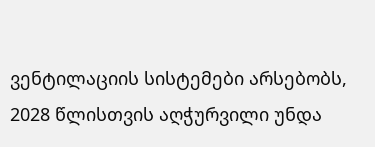ვენტილაციის სისტემები არსებობს, 2028 წლისთვის აღჭურვილი უნდა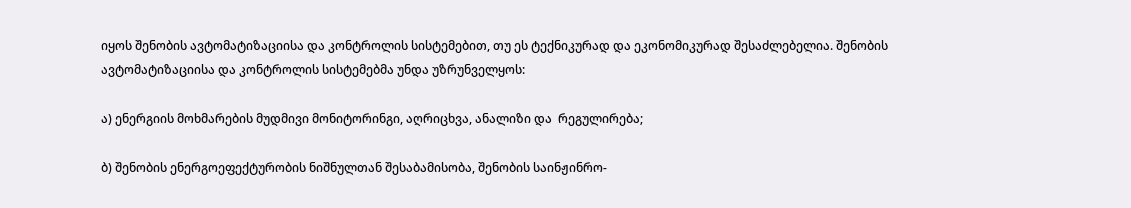იყოს შენობის ავტომატიზაციისა და კონტროლის სისტემებით, თუ ეს ტექნიკურად და ეკონომიკურად შესაძლებელია. შენობის ავტომატიზაციისა და კონტროლის სისტემებმა უნდა უზრუნველყოს:

ა) ენერგიის მოხმარების მუდმივი მონიტორინგი, აღრიცხვა, ანალიზი და  რეგულირება;

ბ) შენობის ენერგოეფექტურობის ნიშნულთან შესაბამისობა, შენობის საინჟინრო-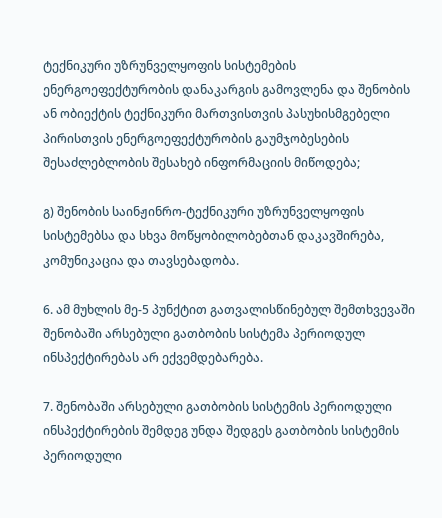ტექნიკური უზრუნველყოფის სისტემების ენერგოეფექტურობის დანაკარგის გამოვლენა და შენობის ან ობიექტის ტექნიკური მართვისთვის პასუხისმგებელი პირისთვის ენერგოეფექტურობის გაუმჯობესების შესაძლებლობის შესახებ ინფორმაციის მიწოდება;

გ) შენობის საინჟინრო-ტექნიკური უზრუნველყოფის სისტემებსა და სხვა მოწყობილობებთან დაკავშირება, კომუნიკაცია და თავსებადობა.

6. ამ მუხლის მე-5 პუნქტით გათვალისწინებულ შემთხვევაში შენობაში არსებული გათბობის სისტემა პერიოდულ ინსპექტირებას არ ექვემდებარება.

7. შენობაში არსებული გათბობის სისტემის პერიოდული ინსპექტირების შემდეგ უნდა შედგეს გათბობის სისტემის პერიოდული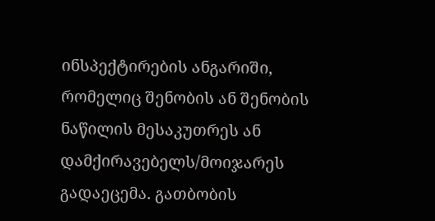ინსპექტირების ანგარიში, რომელიც შენობის ან შენობის ნაწილის მესაკუთრეს ან დამქირავებელს/მოიჯარეს გადაეცემა. გათბობის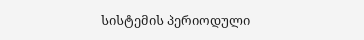სისტემის პერიოდული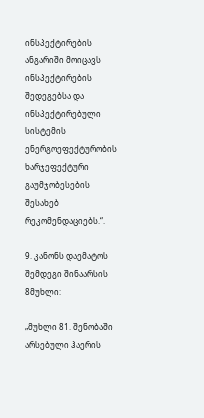ინსპექტირების ანგარიში მოიცავს ინსპექტირების შედეგებსა და ინსპექტირებული სისტემის ენერგოეფექტურობის ხარჯეფექტური გაუმჯობესების შესახებ რეკომენდაციებს.“.

9. კანონს დაემატოს შემდეგი შინაარსის 8მუხლი:

„მუხლი 81. შენობაში არსებული ჰაერის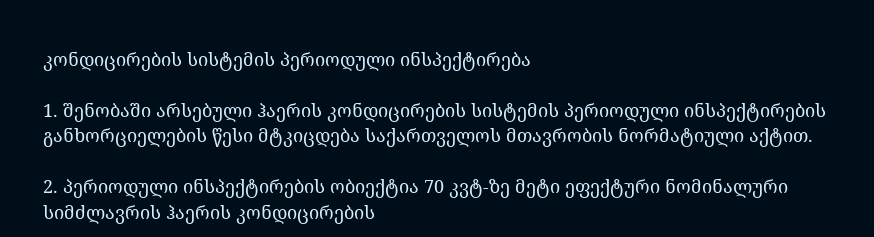კონდიცირების სისტემის პერიოდული ინსპექტირება

1. შენობაში არსებული ჰაერის კონდიცირების სისტემის პერიოდული ინსპექტირების განხორციელების წესი მტკიცდება საქართველოს მთავრობის ნორმატიული აქტით.

2. პერიოდული ინსპექტირების ობიექტია 70 კვტ-ზე მეტი ეფექტური ნომინალური სიმძლავრის ჰაერის კონდიცირების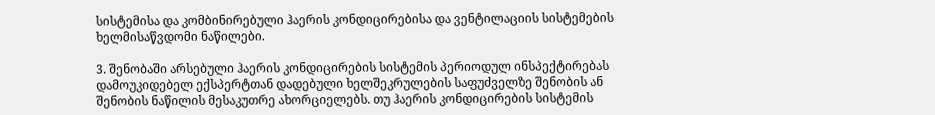სისტემისა და კომბინირებული ჰაერის კონდიცირებისა და ვენტილაციის სისტემების ხელმისაწვდომი ნაწილები.

3. შენობაში არსებული ჰაერის კონდიცირების სისტემის პერიოდულ ინსპექტირებას დამოუკიდებელ ექსპერტთან დადებული ხელშეკრულების საფუძველზე შენობის ან შენობის ნაწილის მესაკუთრე ახორციელებს. თუ ჰაერის კონდიცირების სისტემის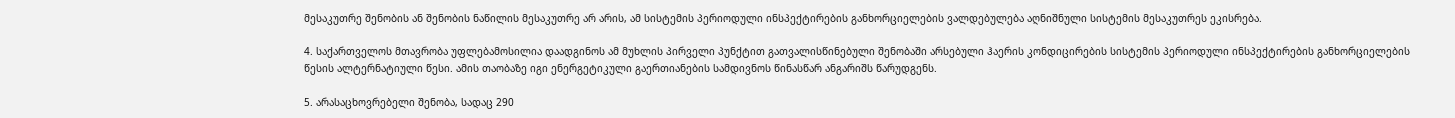მესაკუთრე შენობის ან შენობის ნაწილის მესაკუთრე არ არის, ამ სისტემის პერიოდული ინსპექტირების განხორციელების ვალდებულება აღნიშნული სისტემის მესაკუთრეს ეკისრება.

4. საქართველოს მთავრობა უფლებამოსილია დაადგინოს ამ მუხლის პირველი პუნქტით გათვალისწინებული შენობაში არსებული ჰაერის კონდიცირების სისტემის პერიოდული ინსპექტირების განხორციელების წესის ალტერნატიული წესი. ამის თაობაზე იგი ენერგეტიკული გაერთიანების სამდივნოს წინასწარ ანგარიშს წარუდგენს.

5. არასაცხოვრებელი შენობა, სადაც 290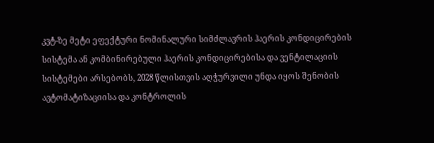კვტ-ზე მეტი ეფექტური ნომინალური სიმძლავრის ჰაერის კონდიცირების სისტემა ან კომბინირებული ჰაერის კონდიცირებისა და ვენტილაციის სისტემები არსებობს, 2028 წლისთვის აღჭურვილი უნდა იყოს შენობის ავტომატიზაციისა და კონტროლის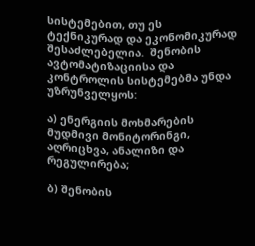სისტემებით, თუ ეს ტექნიკურად და ეკონომიკურად შესაძლებელია.  შენობის ავტომატიზაციისა და კონტროლის სისტემებმა უნდა უზრუნველყოს:

ა) ენერგიის მოხმარების მუდმივი მონიტორინგი, აღრიცხვა, ანალიზი და რეგულირება;

ბ) შენობის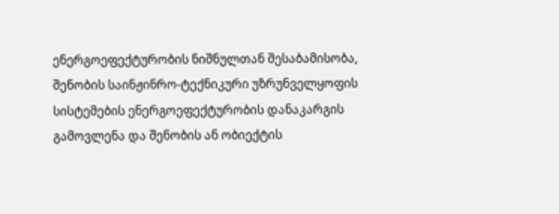ენერგოეფექტურობის ნიშნულთან შესაბამისობა, შენობის საინჟინრო-ტექნიკური უზრუნველყოფის სისტემების ენერგოეფექტურობის დანაკარგის გამოვლენა და შენობის ან ობიექტის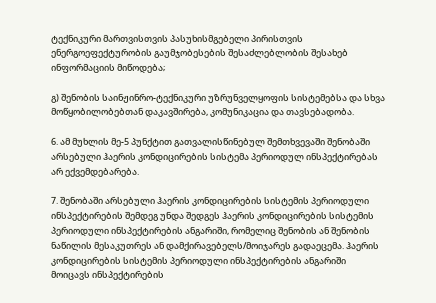ტექნიკური მართვისთვის პასუხისმგებელი პირისთვის ენერგოეფექტურობის გაუმჯობესების შესაძლებლობის შესახებ ინფორმაციის მიწოდება;

გ) შენობის საინჟინრო-ტექნიკური უზრუნველყოფის სისტემებსა და სხვა მოწყობილობებთან დაკავშირება, კომუნიკაცია და თავსებადობა.

6. ამ მუხლის მე-5 პუნქტით გათვალისწინებულ შემთხვევაში შენობაში არსებული ჰაერის კონდიცირების სისტემა პერიოდულ ინსპექტირებას არ ექვემდებარება.

7. შენობაში არსებული ჰაერის კონდიცირების სისტემის პერიოდული ინსპექტირების შემდეგ უნდა შედგეს ჰაერის კონდიცირების სისტემის პერიოდული ინსპექტირების ანგარიში, რომელიც შენობის ან შენობის ნაწილის მესაკუთრეს ან დამქირავებელს/მოიჯარეს გადაეცემა. ჰაერის კონდიცირების სისტემის პერიოდული ინსპექტირების ანგარიში მოიცავს ინსპექტირების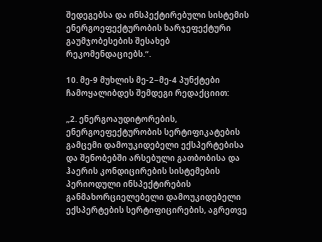შედეგებსა და ინსპექტირებული სისტემის ენერგოეფექტურობის ხარჯეფექტური გაუმჯობესების შესახებ რეკომენდაციებს.“.

10. მე-9 მუხლის მე-2−მე-4 პუნქტები ჩამოყალიბდეს შემდეგი რედაქციით:

„2. ენერგოაუდიტორების, ენერგოეფექტურობის სერტიფიკატების გამცემი დამოუკიდებელი ექსპერტებისა და შენობებში არსებული გათბობისა და ჰაერის კონდიცირების სისტემების პერიოდული ინსპექტირების განმახორციელებელი დამოუკიდებელი ექსპერტების სერტიფიცირების, აგრეთვე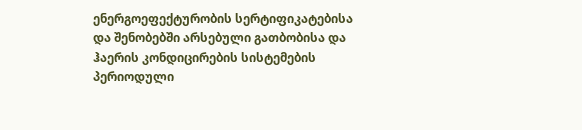ენერგოეფექტურობის სერტიფიკატებისა და შენობებში არსებული გათბობისა და ჰაერის კონდიცირების სისტემების პერიოდული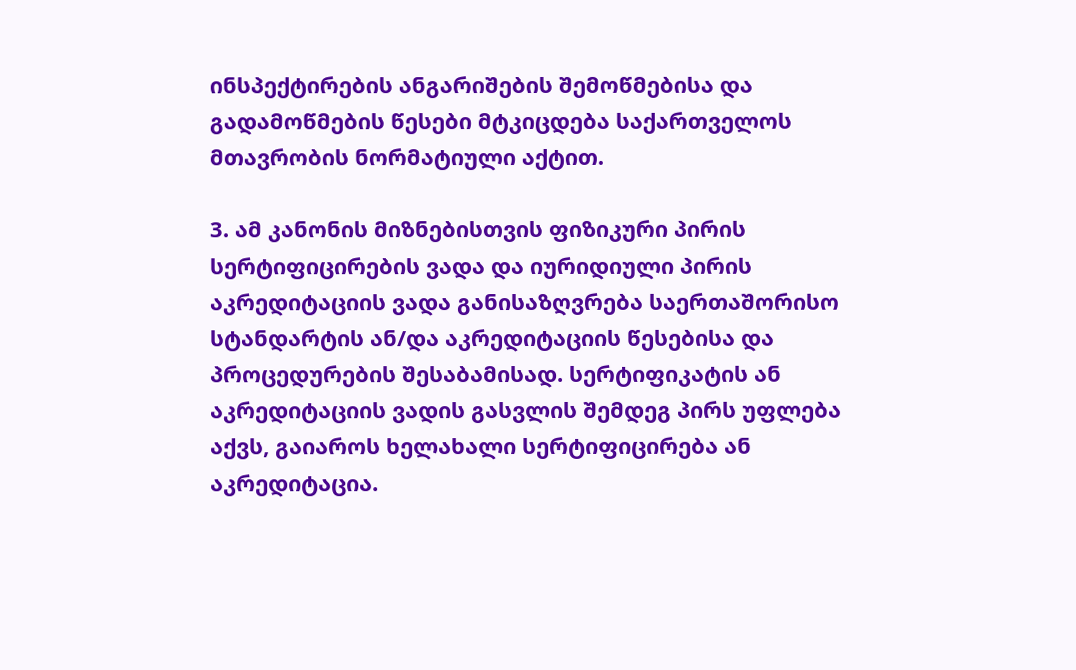ინსპექტირების ანგარიშების შემოწმებისა და გადამოწმების წესები მტკიცდება საქართველოს მთავრობის ნორმატიული აქტით.

3. ამ კანონის მიზნებისთვის ფიზიკური პირის სერტიფიცირების ვადა და იურიდიული პირის აკრედიტაციის ვადა განისაზღვრება საერთაშორისო სტანდარტის ან/და აკრედიტაციის წესებისა და პროცედურების შესაბამისად. სერტიფიკატის ან აკრედიტაციის ვადის გასვლის შემდეგ პირს უფლება აქვს, გაიაროს ხელახალი სერტიფიცირება ან აკრედიტაცია.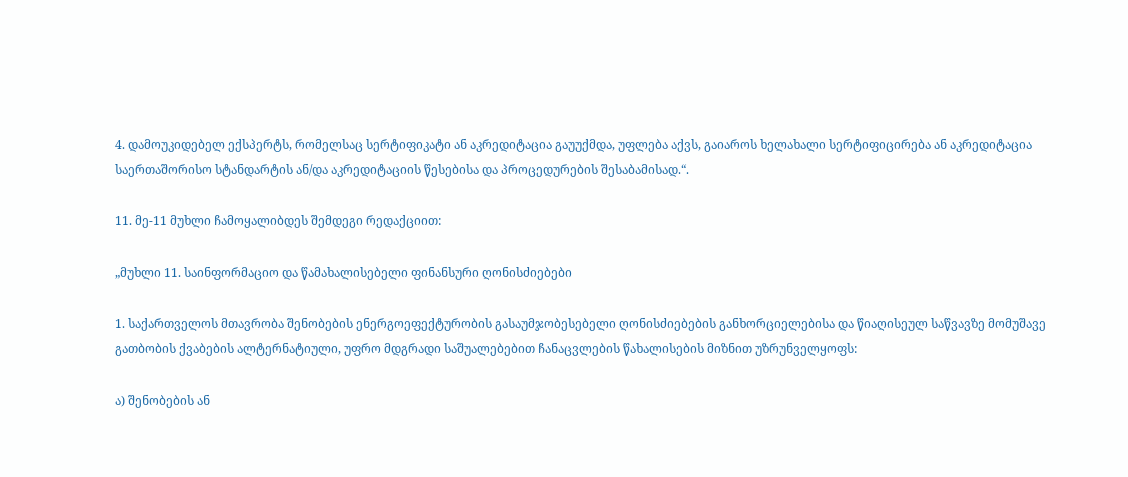4. დამოუკიდებელ ექსპერტს, რომელსაც სერტიფიკატი ან აკრედიტაცია გაუუქმდა, უფლება აქვს, გაიაროს ხელახალი სერტიფიცირება ან აკრედიტაცია საერთაშორისო სტანდარტის ან/და აკრედიტაციის წესებისა და პროცედურების შესაბამისად.“.

11. მე-11 მუხლი ჩამოყალიბდეს შემდეგი რედაქციით:

„მუხლი 11. საინფორმაციო და წამახალისებელი ფინანსური ღონისძიებები

1. საქართველოს მთავრობა შენობების ენერგოეფექტურობის გასაუმჯობესებელი ღონისძიებების განხორციელებისა და წიაღისეულ საწვავზე მომუშავე გათბობის ქვაბების ალტერნატიული, უფრო მდგრადი საშუალებებით ჩანაცვლების წახალისების მიზნით უზრუნველყოფს:

ა) შენობების ან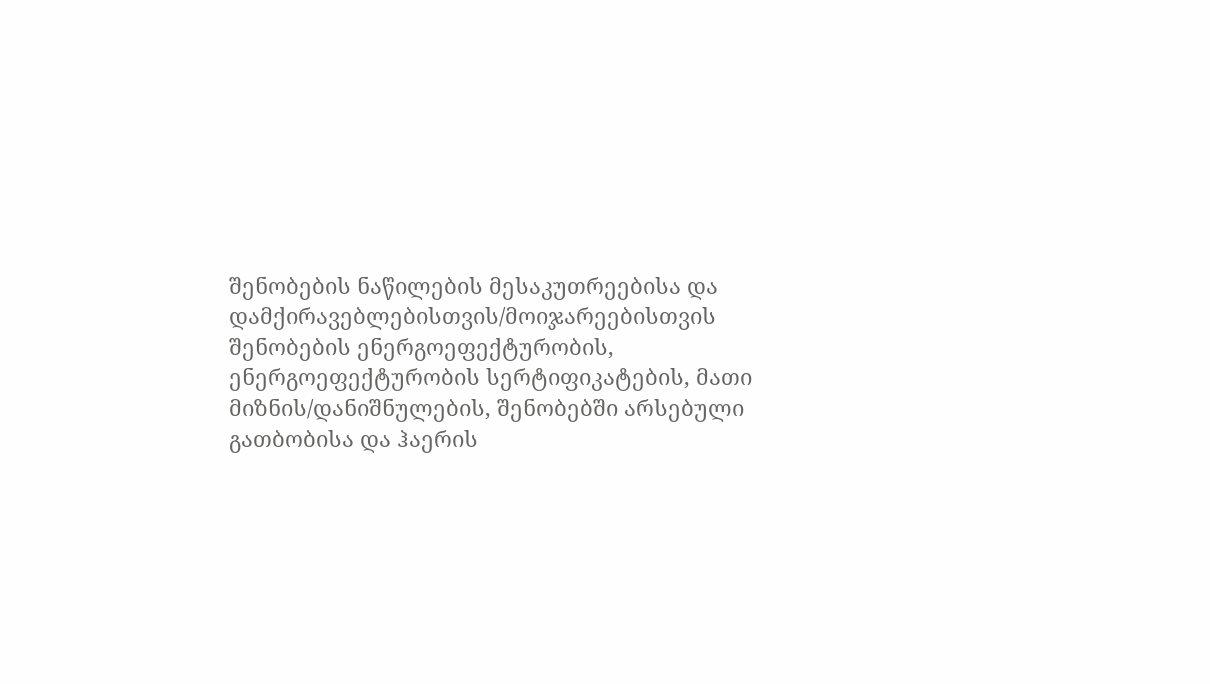შენობების ნაწილების მესაკუთრეებისა და დამქირავებლებისთვის/მოიჯარეებისთვის შენობების ენერგოეფექტურობის, ენერგოეფექტურობის სერტიფიკატების, მათი მიზნის/დანიშნულების, შენობებში არსებული გათბობისა და ჰაერის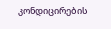კონდიცირების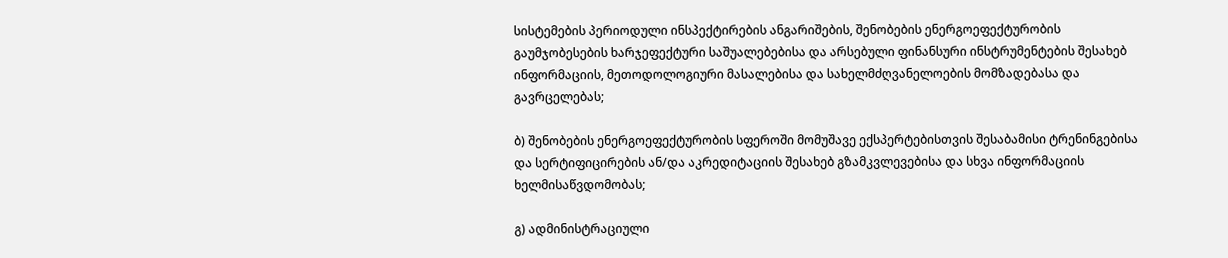სისტემების პერიოდული ინსპექტირების ანგარიშების, შენობების ენერგოეფექტურობის გაუმჯობესების ხარჯეფექტური საშუალებებისა და არსებული ფინანსური ინსტრუმენტების შესახებ ინფორმაციის, მეთოდოლოგიური მასალებისა და სახელმძღვანელოების მომზადებასა და გავრცელებას;

ბ) შენობების ენერგოეფექტურობის სფეროში მომუშავე ექსპერტებისთვის შესაბამისი ტრენინგებისა და სერტიფიცირების ან/და აკრედიტაციის შესახებ გზამკვლევებისა და სხვა ინფორმაციის ხელმისაწვდომობას;

გ) ადმინისტრაციული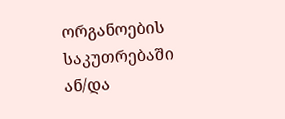ორგანოების საკუთრებაში ან/და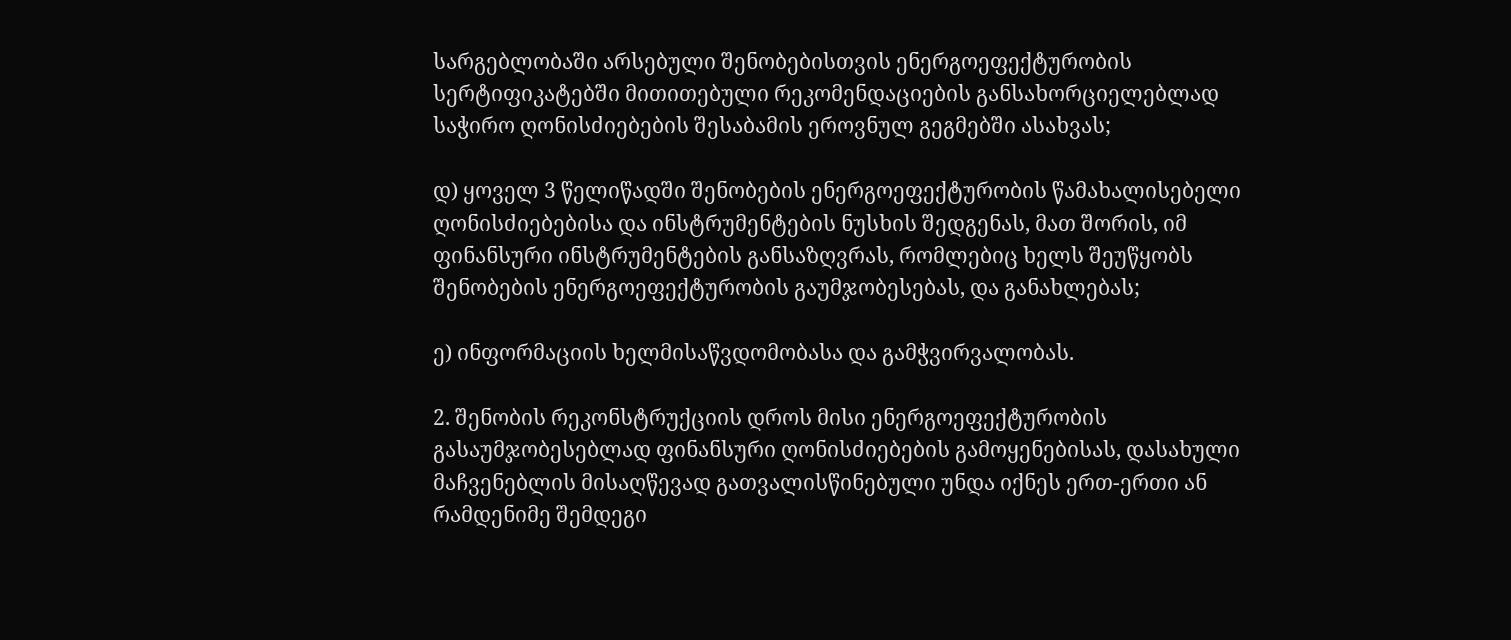სარგებლობაში არსებული შენობებისთვის ენერგოეფექტურობის სერტიფიკატებში მითითებული რეკომენდაციების განსახორციელებლად საჭირო ღონისძიებების შესაბამის ეროვნულ გეგმებში ასახვას;

დ) ყოველ 3 წელიწადში შენობების ენერგოეფექტურობის წამახალისებელი ღონისძიებებისა და ინსტრუმენტების ნუსხის შედგენას, მათ შორის, იმ ფინანსური ინსტრუმენტების განსაზღვრას, რომლებიც ხელს შეუწყობს შენობების ენერგოეფექტურობის გაუმჯობესებას, და განახლებას;

ე) ინფორმაციის ხელმისაწვდომობასა და გამჭვირვალობას.

2. შენობის რეკონსტრუქციის დროს მისი ენერგოეფექტურობის გასაუმჯობესებლად ფინანსური ღონისძიებების გამოყენებისას, დასახული მაჩვენებლის მისაღწევად გათვალისწინებული უნდა იქნეს ერთ-ერთი ან რამდენიმე შემდეგი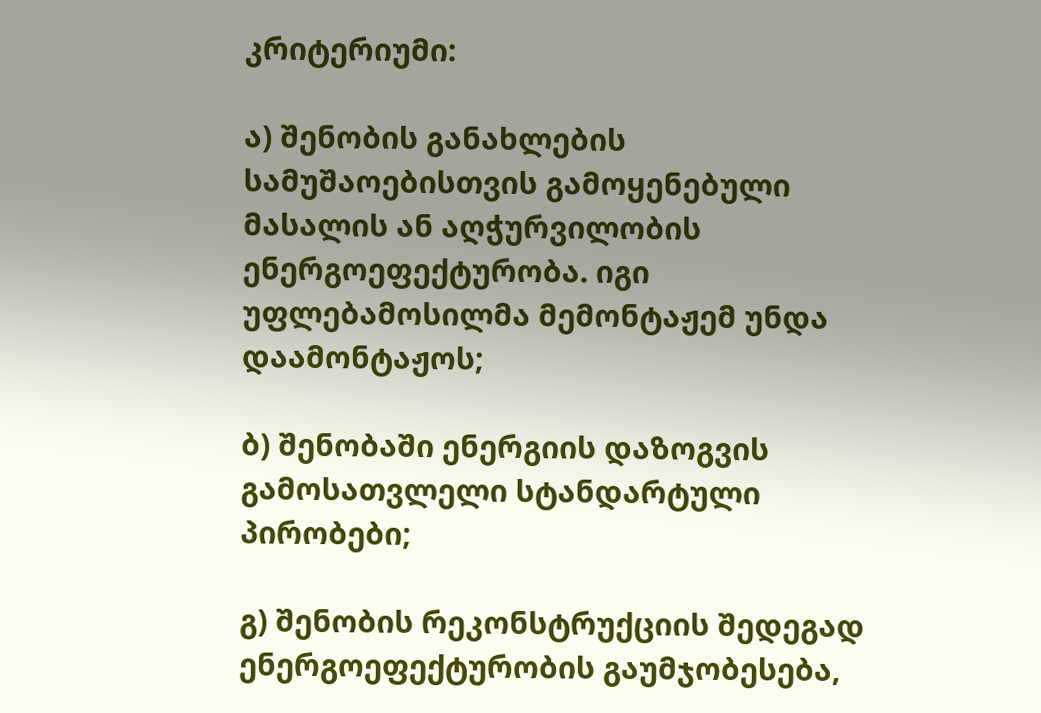კრიტერიუმი:

ა) შენობის განახლების სამუშაოებისთვის გამოყენებული მასალის ან აღჭურვილობის ენერგოეფექტურობა. იგი უფლებამოსილმა მემონტაჟემ უნდა დაამონტაჟოს;

ბ) შენობაში ენერგიის დაზოგვის გამოსათვლელი სტანდარტული პირობები;

გ) შენობის რეკონსტრუქციის შედეგად ენერგოეფექტურობის გაუმჯობესება,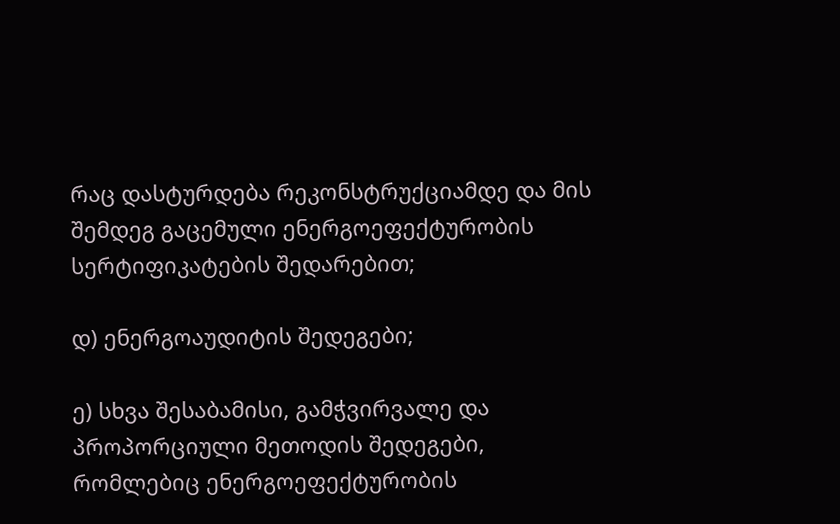რაც დასტურდება რეკონსტრუქციამდე და მის შემდეგ გაცემული ენერგოეფექტურობის სერტიფიკატების შედარებით;

დ) ენერგოაუდიტის შედეგები;

ე) სხვა შესაბამისი, გამჭვირვალე და პროპორციული მეთოდის შედეგები, რომლებიც ენერგოეფექტურობის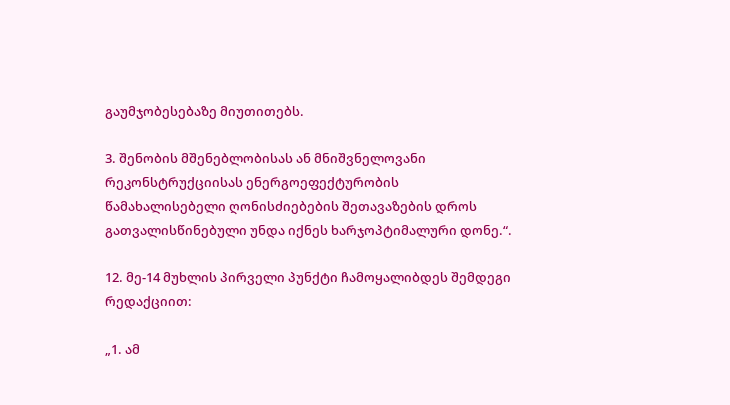გაუმჯობესებაზე მიუთითებს.

3. შენობის მშენებლობისას ან მნიშვნელოვანი რეკონსტრუქციისას ენერგოეფექტურობის წამახალისებელი ღონისძიებების შეთავაზების დროს გათვალისწინებული უნდა იქნეს ხარჯოპტიმალური დონე.“.

12. მე-14 მუხლის პირველი პუნქტი ჩამოყალიბდეს შემდეგი რედაქციით:

„1. ამ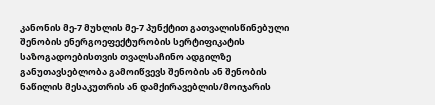კანონის მე-7 მუხლის მე-7 პუნქტით გათვალისწინებული შენობის ენერგოეფექტურობის სერტიფიკატის საზოგადოებისთვის თვალსაჩინო ადგილზე განუთავსებლობა გამოიწვევს შენობის ან შენობის ნაწილის მესაკუთრის ან დამქირავებლის/მოიჯარის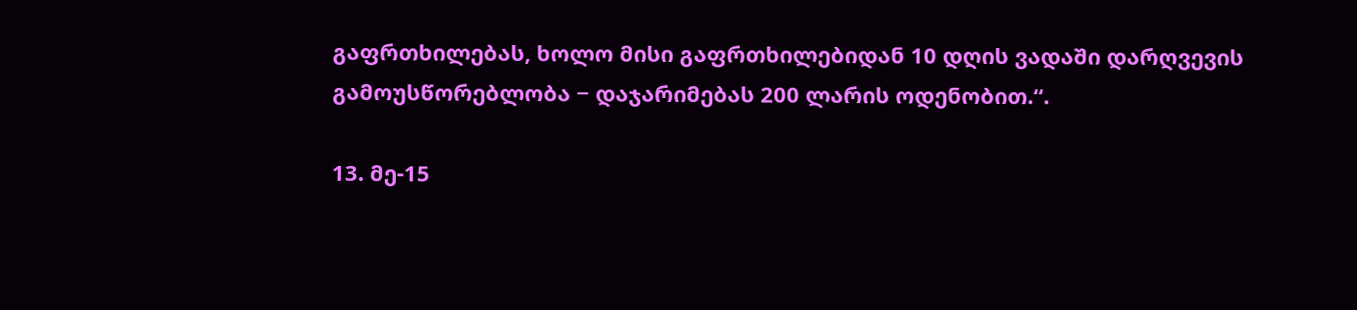გაფრთხილებას, ხოლო მისი გაფრთხილებიდან 10 დღის ვადაში დარღვევის გამოუსწორებლობა − დაჯარიმებას 200 ლარის ოდენობით.“.

13. მე-15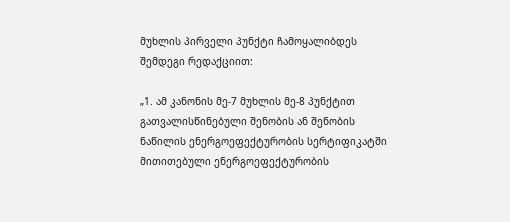მუხლის პირველი პუნქტი ჩამოყალიბდეს შემდეგი რედაქციით:

„1. ამ კანონის მე-7 მუხლის მე-8 პუნქტით გათვალისწინებული შენობის ან შენობის ნაწილის ენერგოეფექტურობის სერტიფიკატში მითითებული ენერგოეფექტურობის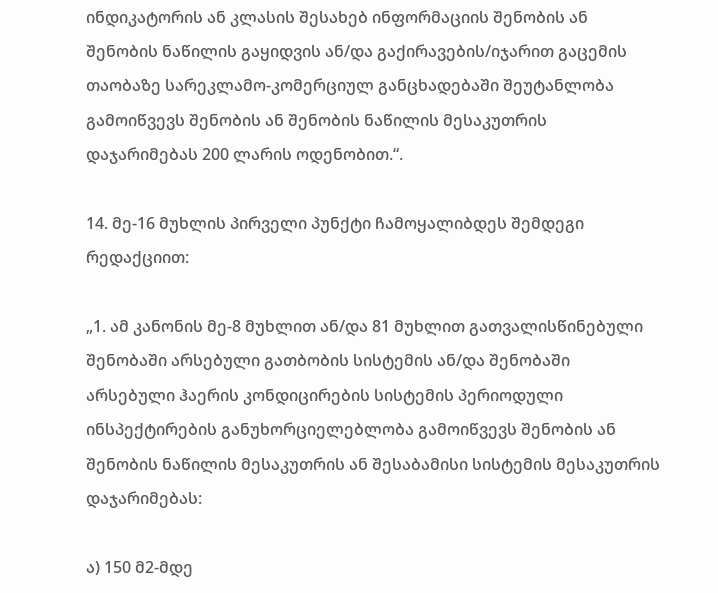ინდიკატორის ან კლასის შესახებ ინფორმაციის შენობის ან შენობის ნაწილის გაყიდვის ან/და გაქირავების/იჯარით გაცემის თაობაზე სარეკლამო-კომერციულ განცხადებაში შეუტანლობა გამოიწვევს შენობის ან შენობის ნაწილის მესაკუთრის დაჯარიმებას 200 ლარის ოდენობით.“.

14. მე-16 მუხლის პირველი პუნქტი ჩამოყალიბდეს შემდეგი რედაქციით:

„1. ამ კანონის მე-8 მუხლით ან/და 81 მუხლით გათვალისწინებული შენობაში არსებული გათბობის სისტემის ან/და შენობაში არსებული ჰაერის კონდიცირების სისტემის პერიოდული ინსპექტირების განუხორციელებლობა გამოიწვევს შენობის ან შენობის ნაწილის მესაკუთრის ან შესაბამისი სისტემის მესაკუთრის დაჯარიმებას:

ა) 150 მ2-მდე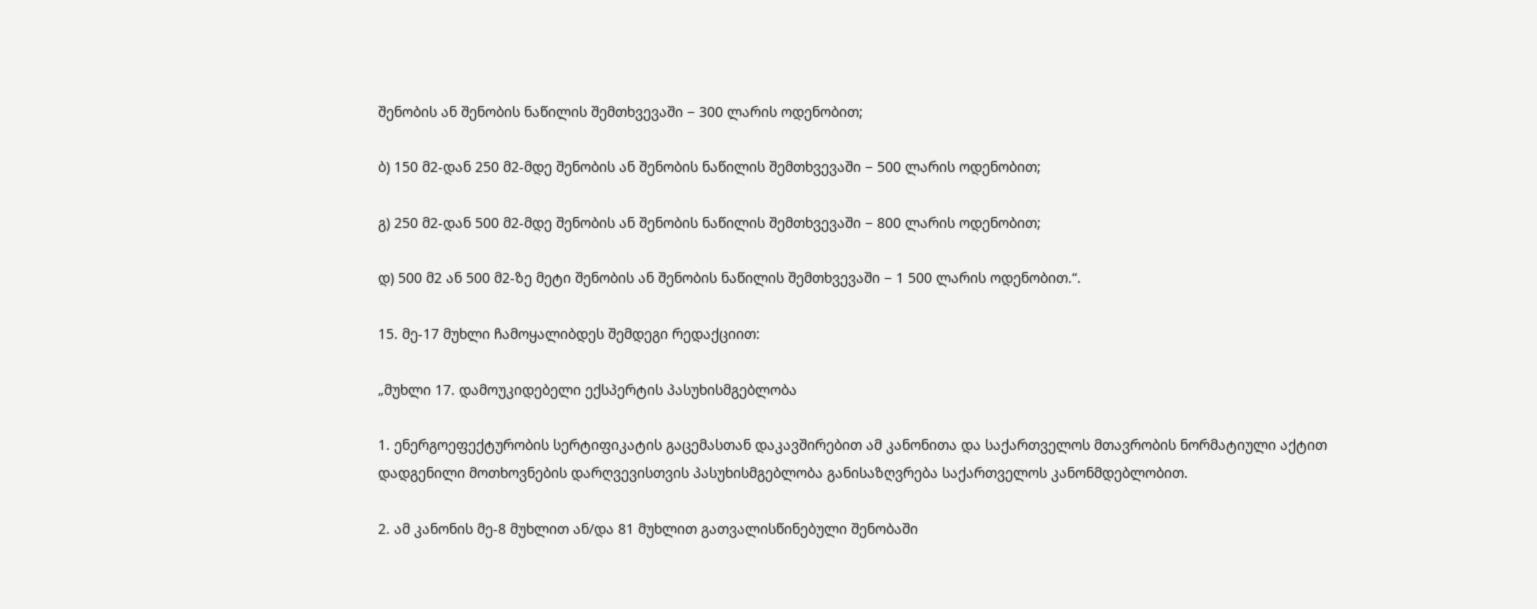შენობის ან შენობის ნაწილის შემთხვევაში − 300 ლარის ოდენობით;

ბ) 150 მ2-დან 250 მ2-მდე შენობის ან შენობის ნაწილის შემთხვევაში − 500 ლარის ოდენობით;

გ) 250 მ2-დან 500 მ2-მდე შენობის ან შენობის ნაწილის შემთხვევაში − 800 ლარის ოდენობით;

დ) 500 მ2 ან 500 მ2-ზე მეტი შენობის ან შენობის ნაწილის შემთხვევაში − 1 500 ლარის ოდენობით.“.

15. მე-17 მუხლი ჩამოყალიბდეს შემდეგი რედაქციით:

„მუხლი 17. დამოუკიდებელი ექსპერტის პასუხისმგებლობა

1. ენერგოეფექტურობის სერტიფიკატის გაცემასთან დაკავშირებით ამ კანონითა და საქართველოს მთავრობის ნორმატიული აქტით დადგენილი მოთხოვნების დარღვევისთვის პასუხისმგებლობა განისაზღვრება საქართველოს კანონმდებლობით.

2. ამ კანონის მე-8 მუხლით ან/და 81 მუხლით გათვალისწინებული შენობაში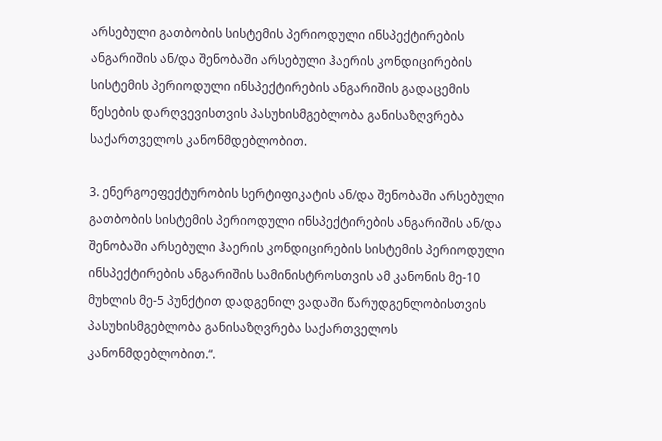არსებული გათბობის სისტემის პერიოდული ინსპექტირების ანგარიშის ან/და შენობაში არსებული ჰაერის კონდიცირების სისტემის პერიოდული ინსპექტირების ანგარიშის გადაცემის წესების დარღვევისთვის პასუხისმგებლობა განისაზღვრება საქართველოს კანონმდებლობით.

3. ენერგოეფექტურობის სერტიფიკატის ან/და შენობაში არსებული გათბობის სისტემის პერიოდული ინსპექტირების ანგარიშის ან/და შენობაში არსებული ჰაერის კონდიცირების სისტემის პერიოდული ინსპექტირების ანგარიშის სამინისტროსთვის ამ კანონის მე-10 მუხლის მე-5 პუნქტით დადგენილ ვადაში წარუდგენლობისთვის პასუხისმგებლობა განისაზღვრება საქართველოს კანონმდებლობით.“.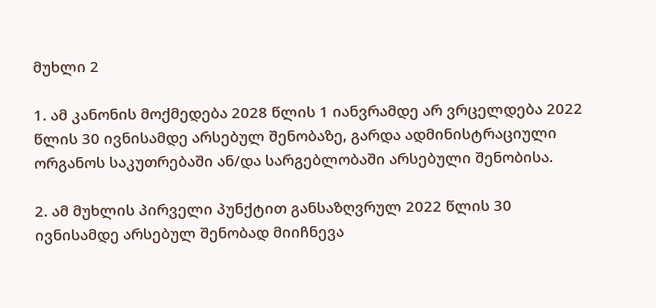მუხლი 2

1. ამ კანონის მოქმედება 2028 წლის 1 იანვრამდე არ ვრცელდება 2022 წლის 30 ივნისამდე არსებულ შენობაზე, გარდა ადმინისტრაციული ორგანოს საკუთრებაში ან/და სარგებლობაში არსებული შენობისა.

2. ამ მუხლის პირველი პუნქტით განსაზღვრულ 2022 წლის 30 ივნისამდე არსებულ შენობად მიიჩნევა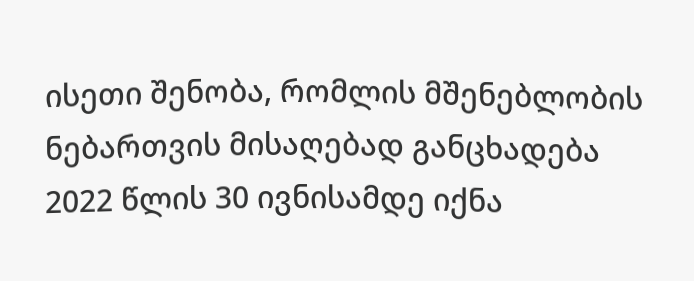ისეთი შენობა, რომლის მშენებლობის ნებართვის მისაღებად განცხადება 2022 წლის 30 ივნისამდე იქნა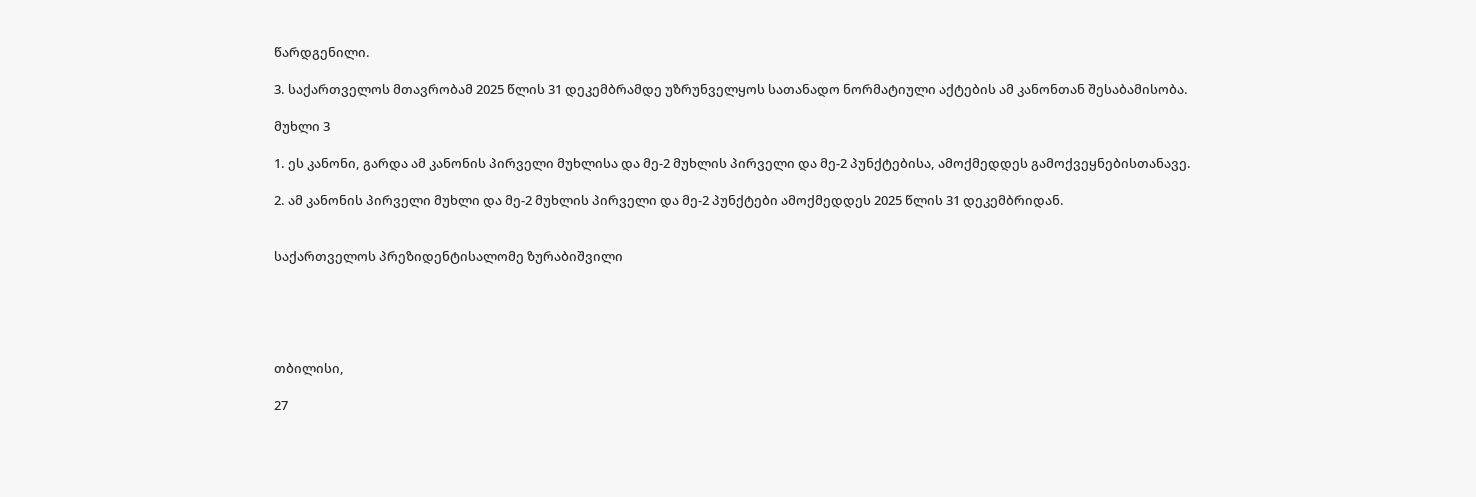წარდგენილი.

3. საქართველოს მთავრობამ 2025 წლის 31 დეკემბრამდე უზრუნველყოს სათანადო ნორმატიული აქტების ამ კანონთან შესაბამისობა.

მუხლი 3

1. ეს კანონი, გარდა ამ კანონის პირველი მუხლისა და მე-2 მუხლის პირველი და მე-2 პუნქტებისა, ამოქმედდეს გამოქვეყნებისთანავე.

2. ამ კანონის პირველი მუხლი და მე-2 მუხლის პირველი და მე-2 პუნქტები ამოქმედდეს 2025 წლის 31 დეკემბრიდან.


საქართველოს პრეზიდენტისალომე ზურაბიშვილი





თბილისი,

27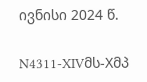ივნისი 2024 წ.

N4311-XIVმს-Xმპ